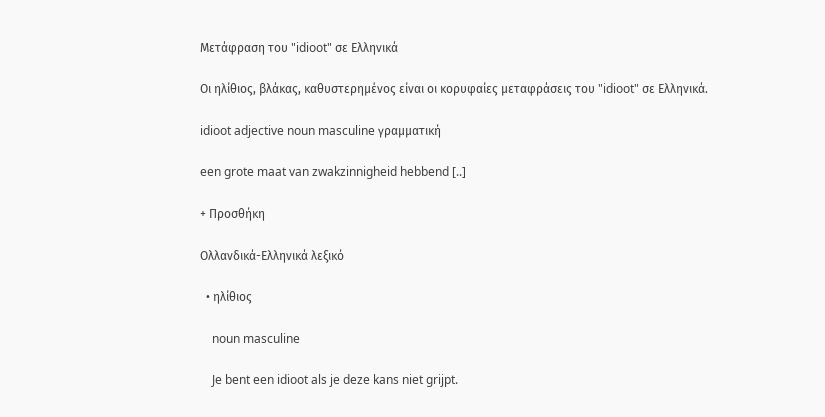Μετάφραση του "idioot" σε Ελληνικά

Οι ηλίθιος, βλάκας, καθυστερημένος είναι οι κορυφαίες μεταφράσεις του "idioot" σε Ελληνικά.

idioot adjective noun masculine γραμματική

een grote maat van zwakzinnigheid hebbend [..]

+ Προσθήκη

Ολλανδικά-Ελληνικά λεξικό

  • ηλίθιος

    noun masculine

    Je bent een idioot als je deze kans niet grijpt.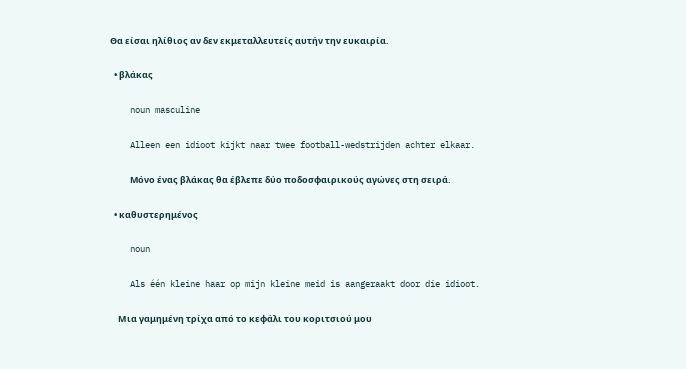Θα είσαι ηλίθιος αν δεν εκμεταλλευτείς αυτήν την ευκαιρία.

  • βλάκας

    noun masculine

    Alleen een idioot kijkt naar twee football-wedstrijden achter elkaar.

    Mόνο ένας βλάκας θα έβλεπε δύο ποδοσφαιρικούς αγώνες στη σειρά.

  • καθυστερημένος

    noun

    Als één kleine haar op mijn kleine meid is aangeraakt door die idioot.

    Μια γαμημένη τρίχα από το κεφάλι του κοριτσιού μου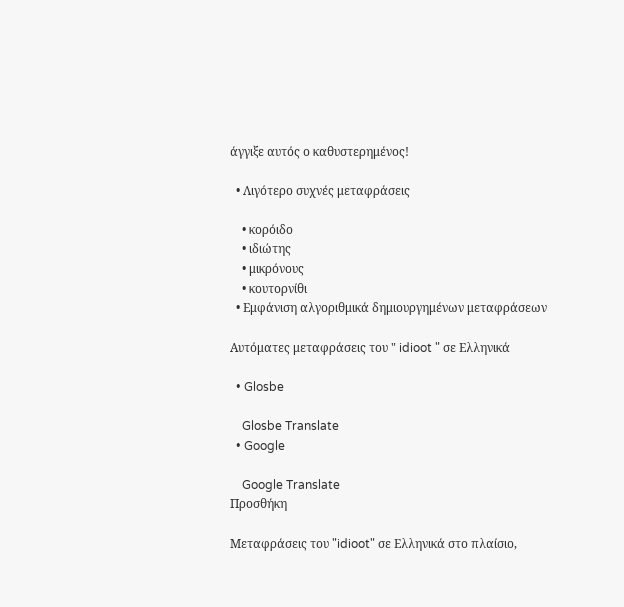άγγιξε αυτός ο καθυστερημένος!

  • Λιγότερο συχνές μεταφράσεις

    • κορόιδο
    • ιδιώτης
    • μικρόνους
    • κουτορνίθι
  • Εμφάνιση αλγοριθμικά δημιουργημένων μεταφράσεων

Αυτόματες μεταφράσεις του " idioot " σε Ελληνικά

  • Glosbe

    Glosbe Translate
  • Google

    Google Translate
Προσθήκη

Μεταφράσεις του "idioot" σε Ελληνικά στο πλαίσιο,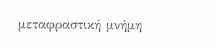μεταφραστική μνήμη